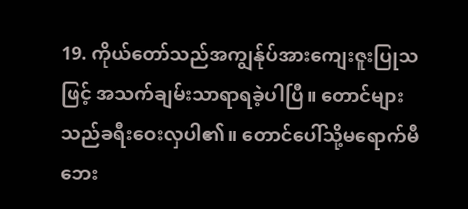19. ကိုယ်တော်သည်အကျွန်ုပ်အားကျေးဇူးပြုသဖြင့် အသက်ချမ်းသာရာရခဲ့ပါပြီ။ တောင်များသည်ခရီးဝေးလှပါ၏။ တောင်ပေါ်သို့မရောက်မီဘေး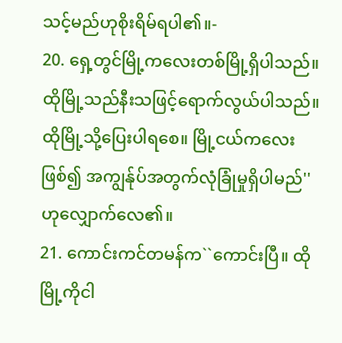သင့်မည်ဟုစိုးရိမ်ရပါ၏။-
20. ရှေ့တွင်မြို့ကလေးတစ်မြို့ရှိပါသည်။ ထိုမြို့သည်နီးသဖြင့်ရောက်လွယ်ပါသည်။ ထိုမြို့သို့ပြေးပါရစေ။ မြို့ငယ်ကလေးဖြစ်၍ အကျွန်ုပ်အတွက်လုံခြုံမှုရှိပါမည်'' ဟုလျှောက်လေ၏။
21. ကောင်းကင်တမန်က``ကောင်းပြီ။ ထိုမြို့ကိုငါ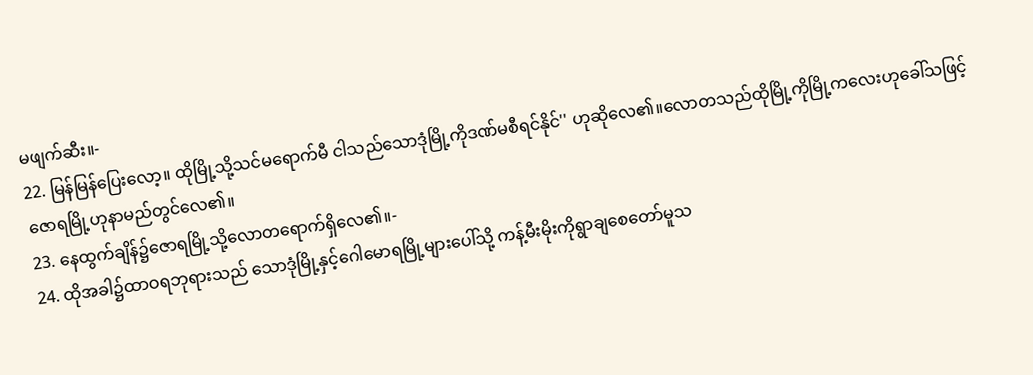မဖျက်ဆီး။-
22. မြန်မြန်ပြေးလော့။ ထိုမြို့သို့သင်မရောက်မီ ငါသည်သောဒုံမြို့ကိုဒဏ်မစီရင်နိုင်'' ဟုဆိုလေ၏။လောတသည်ထိုမြို့ကိုမြို့ကလေးဟုခေါ်သဖြင့် ဇောရမြို့ဟုနာမည်တွင်လေ၏။
23. နေထွက်ချိန်၌ဇောရမြို့သို့လောတရောက်ရှိလေ၏။-
24. ထိုအခါ၌ထာဝရဘုရားသည် သောဒုံမြို့နှင့်ဂေါမောရမြို့များပေါ်သို့ ကန့်မီးမိုးကိုရွာချစေတော်မူသ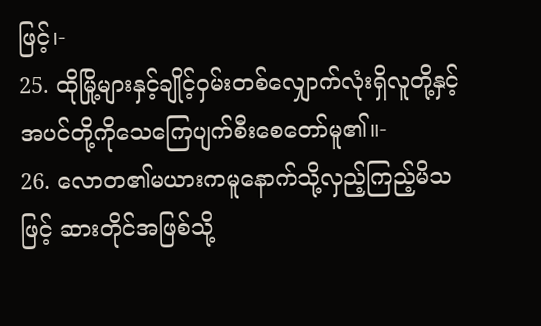ဖြင့်၊-
25. ထိုမြို့များနှင့်ချိုင့်ဝှမ်းတစ်လျှောက်လုံးရှိလူတို့နှင့်အပင်တို့ကိုသေကြေပျက်စီးစေတော်မူ၏။-
26. လောတ၏မယားကမူနောက်သို့လှည့်ကြည့်မိသဖြင့် ဆားတိုင်အဖြစ်သို့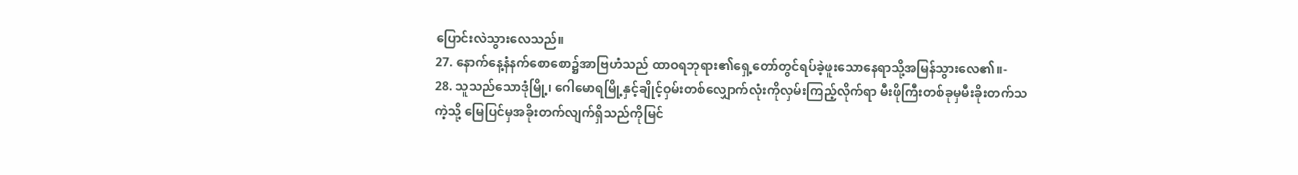ပြောင်းလဲသွားလေသည်။
27. နောက်နေ့နံနက်စောစော၌အာဗြဟံသည် ထာဝရဘုရား၏ရှေ့တော်တွင်ရပ်ခဲ့ဖူးသောနေရာသို့အမြန်သွားလေ၏။-
28. သူသည်သောဒုံမြို့၊ ဂေါမောရမြို့နှင့်ချိုင့်ဝှမ်းတစ်လျှောက်လုံးကိုလှမ်းကြည့်လိုက်ရာ မီးဖိုကြီးတစ်ခုမှမီးခိုးတက်သကဲ့သို့ မြေပြင်မှအခိုးတက်လျက်ရှိသည်ကိုမြင်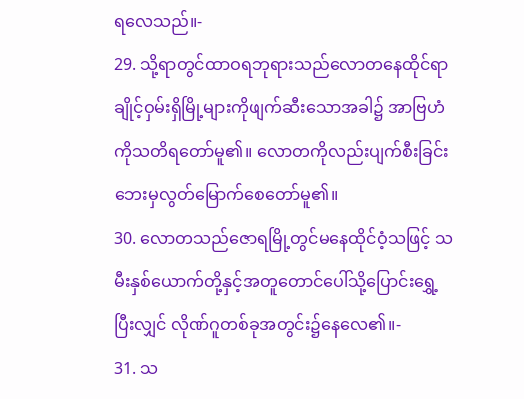ရလေသည်။-
29. သို့ရာတွင်ထာဝရဘုရားသည်လောတနေထိုင်ရာ ချိုင့်ဝှမ်းရှိမြို့များကိုဖျက်ဆီးသောအခါ၌ အာဗြဟံကိုသတိရတော်မူ၏။ လောတကိုလည်းပျက်စီးခြင်းဘေးမှလွတ်မြောက်စေတော်မူ၏။
30. လောတသည်ဇောရမြို့တွင်မနေထိုင်ဝံ့သဖြင့် သမီးနှစ်ယောက်တို့နှင့်အတူတောင်ပေါ်သို့ပြောင်းရွှေ့ပြီးလျှင် လိုဏ်ဂူတစ်ခုအတွင်း၌နေလေ၏။-
31. သ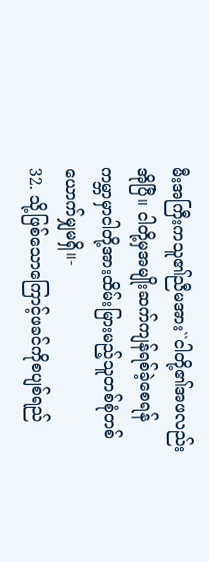မီးအကြီးကသူ၏ညီမအား``ငါတို့၏အဖလည်းအိုပြီ။ ငါတို့မှအမျိုးဆက်ကျန်ရစ်ခဲ့စေရန် ကမ္ဘာမှာငါတို့အားထိမ်းမြားမည့်သူတစ်စုံတစ်ယောက်မျှမရှိ။-
32. သို့ဖြစ်သောကြောင့်ဖခင်ကိုစပျစ်ရည်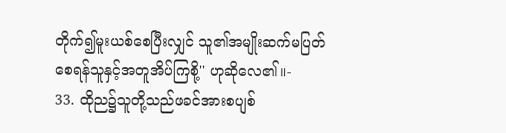တိုက်၍မူးယစ်စေပြီးလျှင် သူ၏အမျိုးဆက်မပြတ်စေရန်သူနှင့်အတူအိပ်ကြစို့'' ဟုဆိုလေ၏။-
33. ထိုည၌သူတို့သည်ဖခင်အားစပျစ်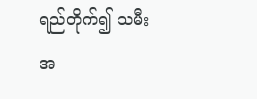ရည်တိုက်၍ သမီးအ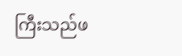ကြီးသည်ဖ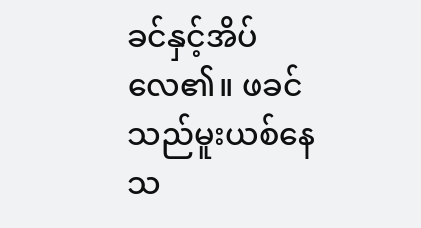ခင်နှင့်အိပ်လေ၏။ ဖခင်သည်မူးယစ်နေသ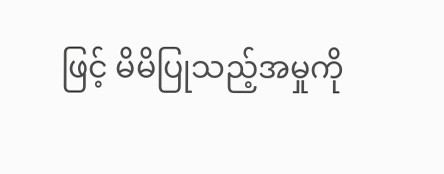ဖြင့် မိမိပြုသည့်အမှုကို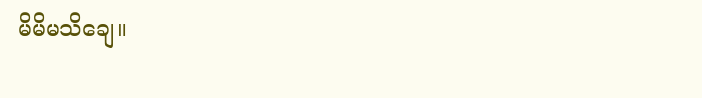မိမိမသိချေ။